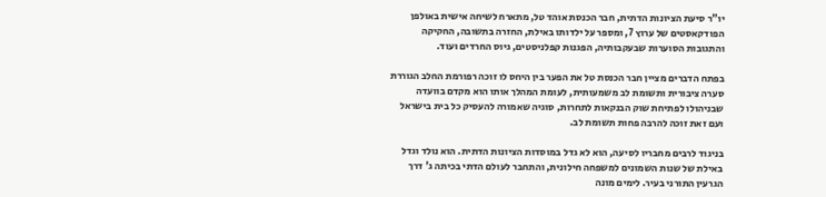יו"ר סיעת הציונות הדתית, חבר הכנסת אוהד טל, מתארח לשיחה אישית באולפן הפודקאסטים של ערוץ 7, ומספר על ילדותו באילת, החזרה בתשובה, החקיקה והתגובות הסוערות שבעקבותיה, הפגנות קפלניסטים, גיוס החרדים ועוד.

בפתח הדברים מציין חבר הכנסת טל את הפער בין היחס לו זוכה רפורמת החלב הגוררת סערה ציבורית ותשומת לב משמעותית, לעומת המהלך אותו הוא מקדם בוועדה שבניהולו לפתיחת שוק הבנקאות לתחרות, סוגיה שאמורה להעסיק כל בית בישראל ועם זאת זוכה להרבה פחות תשומת לב.

בניגוד לרבים מחבריו לסיעה, הוא לא גדל במוסדות הציונות הדתית. הוא נולד וגדל באילת של שנות השמונים למשפחה חילונית, והתחבר לעולם הדתי בכיתה ג' דרך הגרעין התורני בעיר. לימים מונה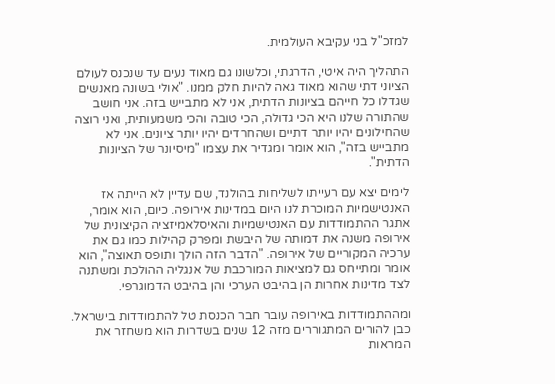למזכ"ל בני עקיבא העולמית.

התהליך היה איטי, הדרגתי, וכלשונו גם מאוד נעים עד שנכנס לעולם הציוני דתי שהוא מאוד גאה להיות חלק ממנו. "אולי בשונה מאנשים שגדלו כל חייהם בציונות הדתית, אני לא מתבייש בזה. אני חושב שהתורה שלנו היא הכי גדולה, הכי טובה והכי משמעותית, ואני רוצה שהחילונים יהיו יותר דתיים ושהחרדים יהיו יותר ציונים. אני לא מתבייש בזה", הוא אומר ומגדיר את עצמו "מיסיונר של הציונות הדתית".

לימים יצא עם רעייתו לשליחות בהולנד, שם עדיין לא הייתה אז האנטישמיות המוכרת לנו היום במדינות אירופה. כיום, הוא אומר, אתגר ההתמודדות עם האנטישמיות והאיסלאמיזציה הקיצונית של אירופה משנה את דמותה של היבשת ומפרק קהילות כמו גם את ערכיה המקוריים של אירופה. "הדבר הזה הולך ותופס תאוצה", הוא אומר ומתייחס גם למציאות המורכבת של אנגליה ההולכת ומשתנה לצד מדינות אחרות הן בהיבט הערכי והן בהיבט הדמוגרפי.

ומההתמודדות באירופה עובר חבר הכנסת טל להתמודדות בישראל. כבן להורים המתגוררים מזה 12 שנים בשדרות הוא משחזר את המראות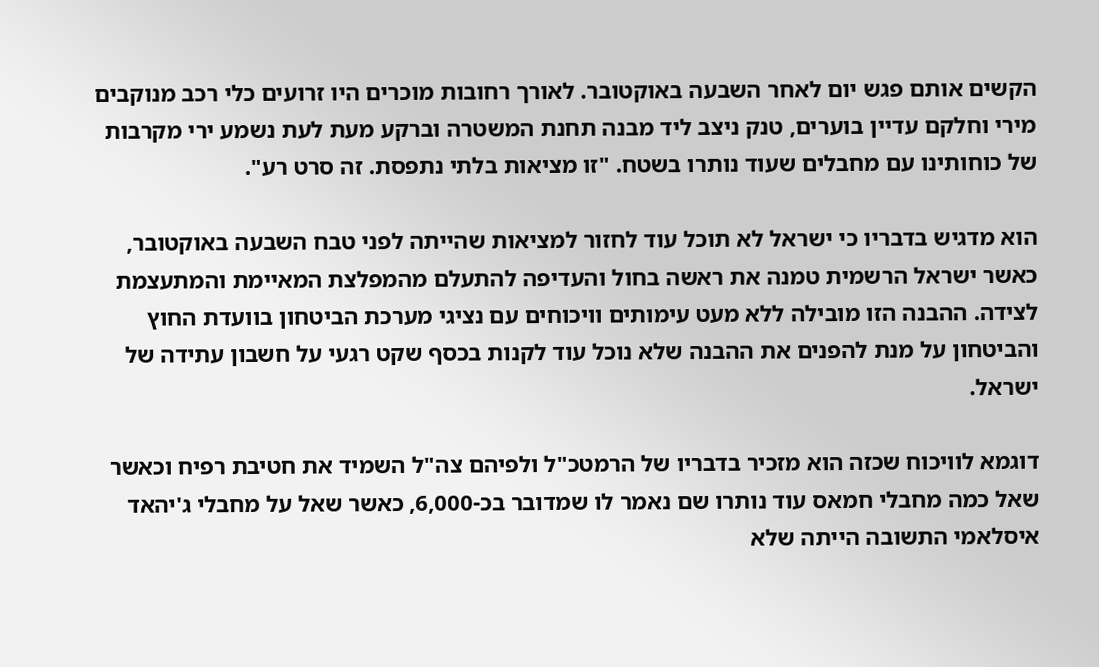הקשים אותם פגש יום לאחר השבעה באוקטובר. לאורך רחובות מוכרים היו זרועים כלי רכב מנוקבים מירי וחלקם עדיין בוערים, טנק ניצב ליד מבנה תחנת המשטרה וברקע מעת לעת נשמע ירי מקרבות של כוחותינו עם מחבלים שעוד נותרו בשטח. "זו מציאות בלתי נתפסת. זה סרט רע".

הוא מדגיש בדבריו כי ישראל לא תוכל עוד לחזור למציאות שהייתה לפני טבח השבעה באוקטובר, כאשר ישראל הרשמית טמנה את ראשה בחול והעדיפה להתעלם מהמפלצת המאיימת והמתעצמת לצידה. ההבנה הזו מובילה ללא מעט עימותים וויכוחים עם נציגי מערכת הביטחון בוועדת החוץ והביטחון על מנת להפנים את ההבנה שלא נוכל עוד לקנות בכסף שקט רגעי על חשבון עתידה של ישראל.

דוגמא לוויכוח שכזה הוא מזכיר בדבריו של הרמטכ"ל ולפיהם צה"ל השמיד את חטיבת רפיח וכאשר שאל כמה מחבלי חמאס עוד נותרו שם נאמר לו שמדובר בכ-6,000, כאשר שאל על מחבלי ג'יהאד איסלאמי התשובה הייתה שלא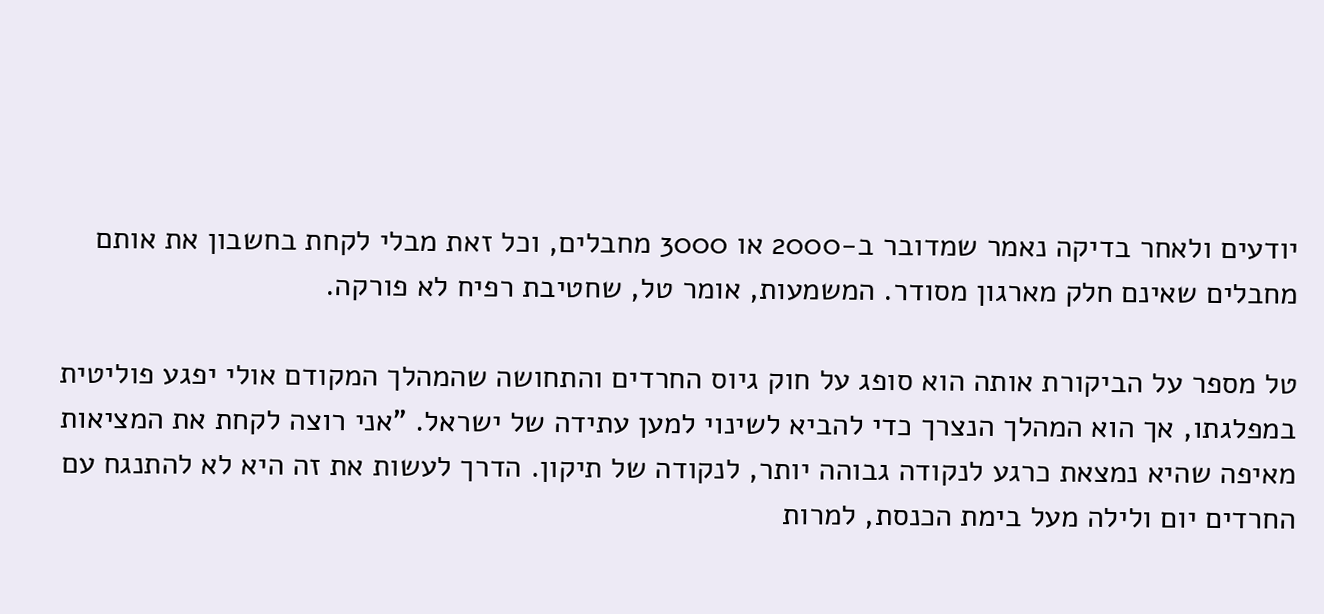יודעים ולאחר בדיקה נאמר שמדובר ב-2000 או 3000 מחבלים, וכל זאת מבלי לקחת בחשבון את אותם מחבלים שאינם חלק מארגון מסודר. המשמעות, אומר טל, שחטיבת רפיח לא פורקה.

טל מספר על הביקורת אותה הוא סופג על חוק גיוס החרדים והתחושה שהמהלך המקודם אולי יפגע פוליטית במפלגתו, אך הוא המהלך הנצרך כדי להביא לשינוי למען עתידה של ישראל. "אני רוצה לקחת את המציאות מאיפה שהיא נמצאת כרגע לנקודה גבוהה יותר, לנקודה של תיקון. הדרך לעשות את זה היא לא להתנגח עם החרדים יום ולילה מעל בימת הכנסת, למרות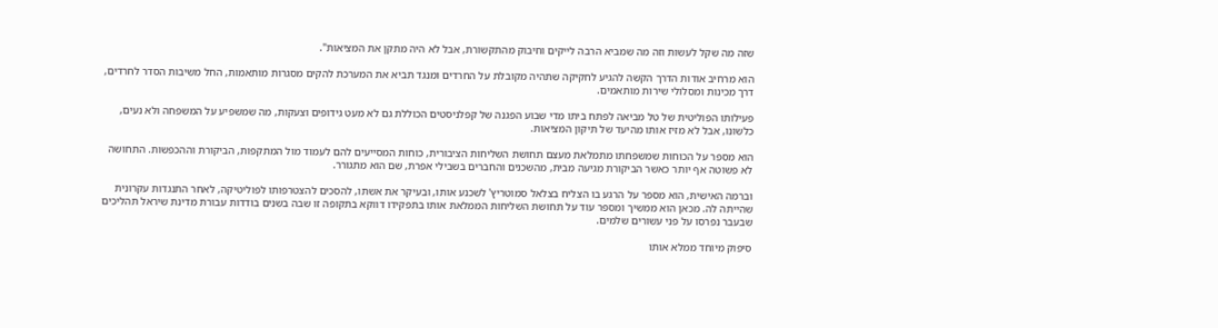שזה מה שקל לעשות וזה מה שמביא הרבה לייקים וחיבוק מהתקשורת, אבל לא היה מתקן את המציאות".

הוא מרחיב אודות הדרך הקשה להגיע לחקיקה שתהיה מקובלת על החרדים ומנגד תביא את המערכת להקים מסגרות מותאמות, החל משיבות הסדר לחרדים, דרך מכינות ומסלולי שירות מותאמים.

פעילותו הפוליטית של טל מביאה לפתח ביתו מדי שבוע הפגנה של קפלניסטים הכוללת גם לא מעט גידופים וצעקות, מה שמשפיע על המשפחה ולא נעים, כלשונו, אבל לא מזיז אותו מהיעד של תיקון המציאות.

הוא מספר על הכוחות שמשפחתו מתמלאת מעצם תחושת השליחות הציבורית, כוחות המסייעים להם לעמוד מול המתקפות, הביקורת וההכפשות. התחושה לא פשוטה אף יותר כאשר הביקורת מגיעה מבית, מהשכנים והחברים בשבילי אפרת, שם הוא מתגורר.

וברמה האישית, הוא מספר על הרגע בו הצליח בצלאל סמוטריץ' לשכנע אותו, ובעיקר את אשתו, להסכים להצטרפותו לפוליטיקה, לאחר התנגדות עקרונית שהייתה לה. מכאן הוא ממשיך ומספר עוד על תחושת השליחות הממלאת אותו בתפקידו דווקא בתקופה זו שבה בשנים בודדות עבורת מדינת שיראל תהליכים שבעבר נפרסו על פני עשורים שלמים.

סיפוק מיוחד ממלא אותו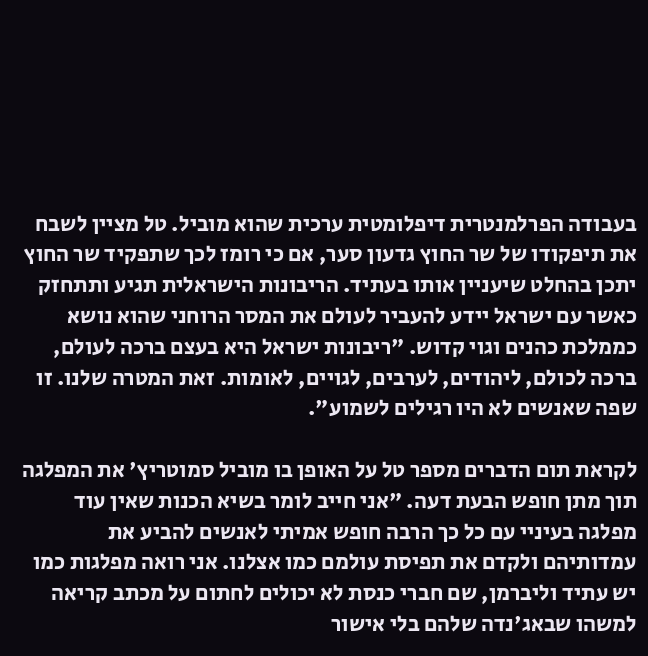בעבודה הפרלמנטרית דיפלומטית ערכית שהוא מוביל. טל מציין לשבח את תיפקודו של שר החוץ גדעון סער, אם כי רומז לכך שתפקיד שר החוץ יתכן בהחלט שיעניין אותו בעתיד. הריבונות הישראלית תגיע ותתחזק כאשר עם ישראל יידע להעביר לעולם את המסר הרוחני שהוא נושא כממלכת כהנים וגוי קדוש. "ריבונות ישראל היא בעצם ברכה לעולם, ברכה לכולם, ליהודים, לערבים, לגויים, לאומות. זאת המטרה שלנו. זו שפה שאנשים לא היו רגילים לשמוע".

לקראת תום הדברים מספר טל על האופן בו מוביל סמוטריץ' את המפלגה תוך מתן חופש הבעת דעה. "אני חייב לומר בשיא הכנות שאין עוד מפלגה בעיניי עם כל כך הרבה חופש אמיתי לאנשים להביע את עמדותיהם ולקדם את תפיסת עולמם כמו אצלנו. אני רואה מפלגות כמו יש עתיד וליברמן, שם חברי כנסת לא יכולים לחתום על מכתב קריאה למשהו שבאג'נדה שלהם בלי אישור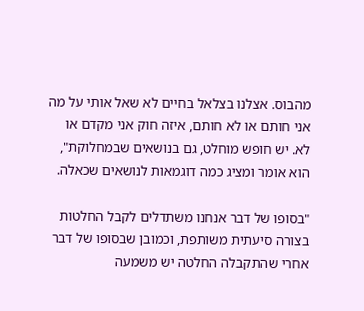מהבוס. אצלנו בצלאל בחיים לא שאל אותי על מה אני חותם או לא חותם, איזה חוק אני מקדם או לא. יש חופש מוחלט, גם בנושאים שבמחלוקת", הוא אומר ומציג כמה דוגמאות לנושאים שכאלה.

"בסופו של דבר אנחנו משתדלים לקבל החלטות בצורה סיעתית משותפת, וכמובן שבסופו של דבר אחרי שהתקבלה החלטה יש משמעה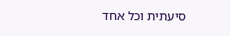סיעתית וכל אחד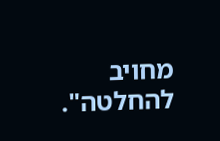מחויב להחלטה".